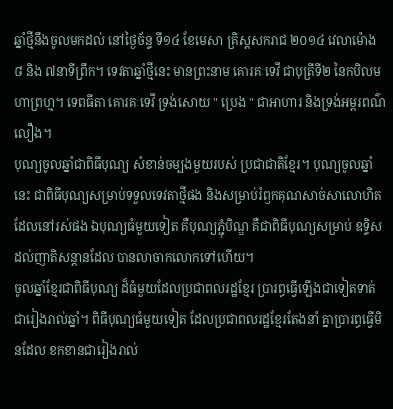ឆ្នាំថ្មីនឹងចូលមកដល់ នៅថ្ងៃច័ន្ទ ទី១៤ ខែមេសា គ្រិស្ដសករាជ ២០១៤ វេលាម៉ោង ៨ និង ៧នាទីព្រឹក។ ទេវតាឆ្នាំថ្មីនេះ មានព្រះនាម គោរគៈទេវី ជាបុត្រីទី២ នៃកបិលមហាព្រហ្ម។ ទេពធីតា គោរគៈទេវី ទ្រង់សោយ " ប្រេង " ជាអាហារ និងទ្រង់អម្ពរពណ៌លឿង។
បុណ្យចូលឆ្នាំជាពិធីបុណ្យ សំខាន់ចម្បងមួយរបស់ ប្រជាជាតិខ្មែរ។ បុណ្យចូលឆ្នាំនេះ ជាពិធីបុណ្យសម្រាប់ទទួលទេវតាថ្មីផង និងសម្រាប់រំឭកគុណសាច់សាលោហិត ដែលនៅរស់ផង ឯបុណ្យធំមួយទៀត គឺបុណ្យភ្ជុំបិណ្ឌ គឺជាពិធីបុណ្យសម្រាប់ ឧទ្ទិសដល់ញាតិសន្តានដែល បានលាចាកលោកទៅហើយ។
ចូលឆ្នាំខ្មែរជាពិធីបុណ្យ ដ៏ធំមួយដែលប្រជាពលរដ្ឋខ្មែរ ប្រារព្ធធ្វើឡើងជាទៀតទាត់ ជារៀងរាល់ឆ្នាំ។ ពិធីបុណ្យធំមួយទៀត ដែលប្រជាពលរដ្ឋខ្មែរតែងនាំ គ្នាប្រារព្ធធ្វើមិនដែល ខកខានជារៀងរាល់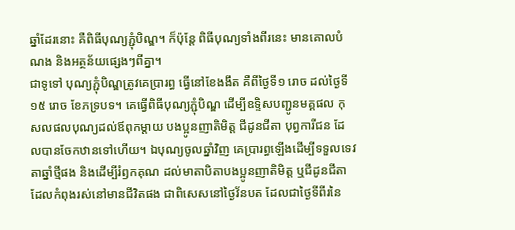ឆ្នាំដែរនោះ គឺពិធីបុណ្យភ្ជុំបិណ្ឌ។ ក៏ប៉ុន្តែ ពិធីបុណ្យទាំងពីរនេះ មានគោលបំណង និងអត្ថន័យផ្សេងៗពីគ្នា។
ជាទូទៅ បុណ្យភ្ជុំបិណ្ឌត្រូវគេប្រារព្ធ ធ្វើនៅខែងងឹត គឺពីថ្ងៃទី១ រោច ដល់ថ្ងៃទី១៥ រោច ខែភទ្របទ។ គេធ្វើពិធីបុណ្យភ្ជុំបិណ្ឌ ដើម្បីឧទ្ទិសបញ្ជូនមគ្គផល កុសលផលបុណ្យដល់ឪពុកម្ដាយ បងប្អូនញាតិមិត្ត ជីដូនជីតា បុព្វការីជន ដែលបានចែកឋានទៅហើយ។ ឯបុណ្យចូលឆ្នាំវិញ គេប្រារព្ធឡើងដើម្បីទទួលទេវតាឆ្នាំថ្មីផង និងដើម្បីរំឭកគុណ ដល់មាតាបិតាបងប្អូនញាតិមិត្ត ឬជីដូនជីតា ដែលកំពុងរស់នៅមានជីវិតផង ជាពិសេសនៅថ្ងៃវ័នបត ដែលជាថ្ងៃទីពីរនៃ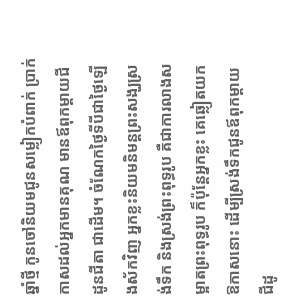ឆ្នាំថ្មី កូនចៅនិយមជូនសម្លៀកបំពាក់ ប្រាក់កាសដល់អ្នកមានគុណ មានឪពុកម្ដាយជីដូនជីតា ជាដើម។ ចំណែកថ្ងៃទីបីជាថ្ងៃឡើងស័កវិញ អ្នកខ្លះនិយមនិមន្តព្រះសង្ឃស្រង់ទឹក និងស្រង់ព្រះពុទ្ធរូប គឺជាការលាងសម្អាតព្រះពុទ្ធរូប ក៏ប៉ុន្តែអ្នកខ្លះ គេឆ្លៀតយកឱកាសនោះ ដើម្បីស្រង់ទឹកជូនឪពុកម្តាយ ជីដូ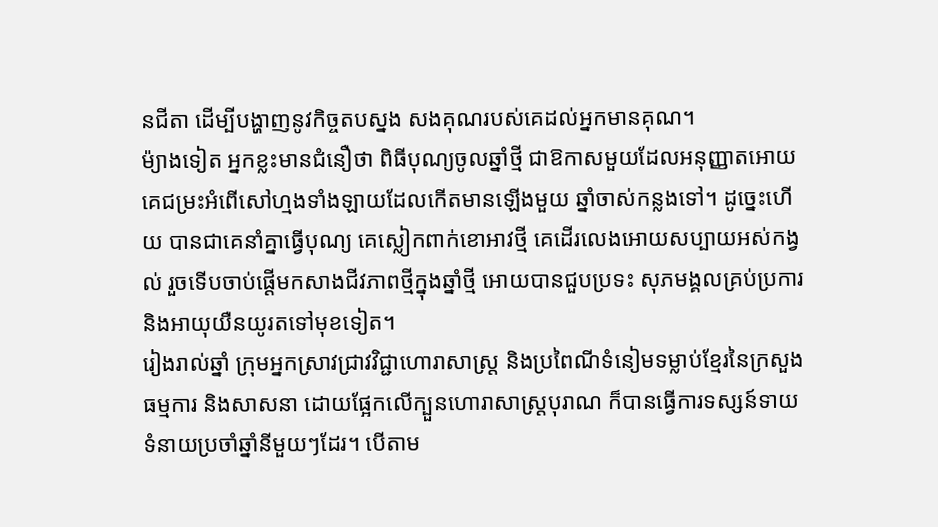នជីតា ដើម្បីបង្ហាញនូវកិច្ចតបស្នង សងគុណរបស់គេដល់អ្នកមានគុណ។
ម៉្យាងទៀត អ្នកខ្លះមានជំនឿថា ពិធីបុណ្យចូលឆ្នាំថ្មី ជាឱកាសមួយដែលអនុញ្ញាតអោយ គេជម្រះអំពើសៅហ្មងទាំងឡាយដែលកើតមានឡើងមួយ ឆ្នាំចាស់កន្លងទៅ។ ដូច្នេះហើយ បានជាគេនាំគ្នាធ្វើបុណ្យ គេស្លៀកពាក់ខោអាវថ្មី គេដើរលេងអោយសប្បាយអស់កង្វល់ រួចទើបចាប់ផ្ដើមកសាងជីវភាពថ្មីក្នុងឆ្នាំថ្មី អោយបានជួបប្រទះ សុភមង្គលគ្រប់ប្រការ និងអាយុយឺនយូរតទៅមុខទៀត។
រៀងរាល់ឆ្នាំ ក្រុមអ្នកស្រាវជ្រាវវិជ្ជាហោរាសាស្ត្រ និងប្រពៃណីទំនៀមទម្លាប់ខ្មែរនៃក្រសួងធម្មការ និងសាសនា ដោយផ្អែកលើក្បួនហោរាសាស្ត្របុរាណ ក៏បានធ្វើការទស្សន៍ទាយទំនាយប្រចាំឆ្នាំនីមួយៗដែរ។ បើតាម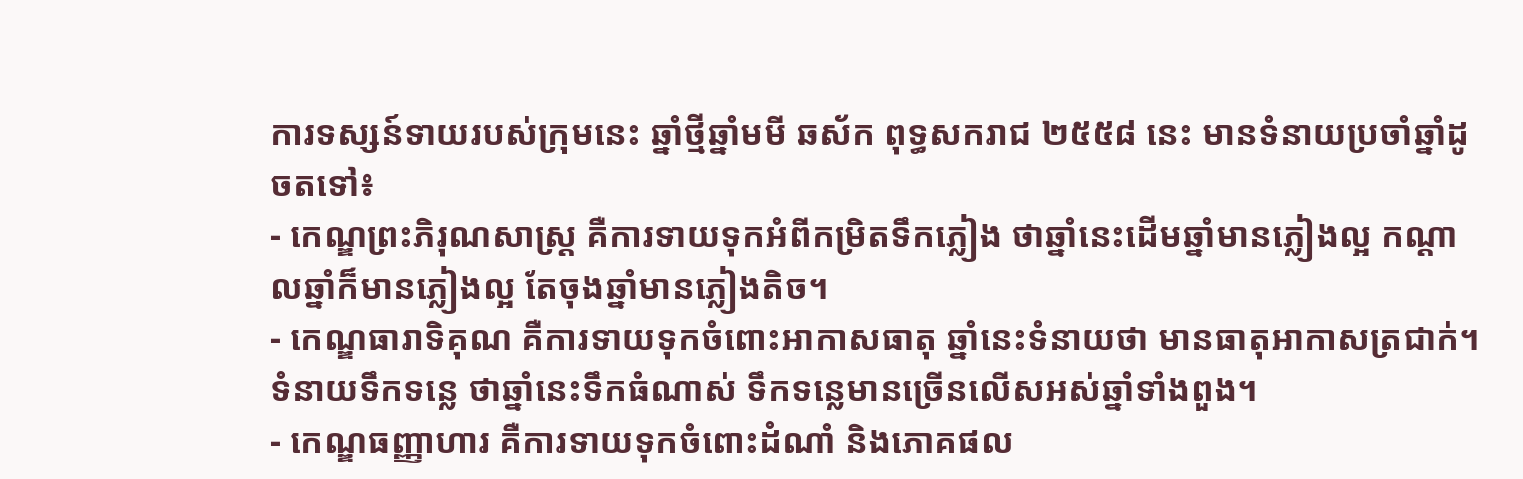ការទស្សន៍ទាយរបស់ក្រុមនេះ ឆ្នាំថ្មីឆ្នាំមមី ឆស័ក ពុទ្ធសករាជ ២៥៥៨ នេះ មានទំនាយប្រចាំឆ្នាំដូចតទៅ៖
- កេណ្ឌព្រះភិរុណសាស្ត្រ គឺការទាយទុកអំពីកម្រិតទឹកភ្លៀង ថាឆ្នាំនេះដើមឆ្នាំមានភ្លៀងល្អ កណ្ដាលឆ្នាំក៏មានភ្លៀងល្អ តែចុងឆ្នាំមានភ្លៀងតិច។
- កេណ្ឌធារាទិគុណ គឺការទាយទុកចំពោះអាកាសធាតុ ឆ្នាំនេះទំនាយថា មានធាតុអាកាសត្រជាក់។ ទំនាយទឹកទន្លេ ថាឆ្នាំនេះទឹកធំណាស់ ទឹកទន្លេមានច្រើនលើសអស់ឆ្នាំទាំងពួង។
- កេណ្ឌធញ្ញាហារ គឺការទាយទុកចំពោះដំណាំ និងភោគផល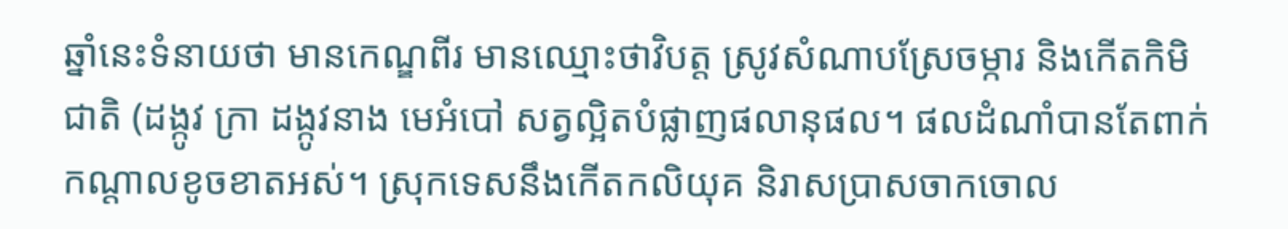ឆ្នាំនេះទំនាយថា មានកេណ្ឌពីរ មានឈ្មោះថាវិបត្ត ស្រូវសំណាបស្រែចម្ការ និងកើតកិមិជាតិ (ដង្កូវ ក្រា ដង្កូវនាង មេអំបៅ សត្វល្អិតបំផ្លាញផលានុផល។ ផលដំណាំបានតែពាក់កណ្ដាលខូចខាតអស់។ ស្រុកទេសនឹងកើតកលិយុគ និរាសប្រាសចាកចោល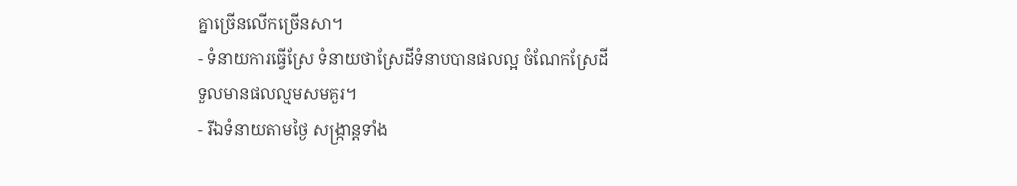គ្នាច្រើនលើកច្រើនសា។
- ទំនាយការធ្វើស្រែ ទំនាយថាស្រែដីទំនាបបានផលល្អ ចំណែកស្រែដីទួលមានផលល្មមសមគួរ។
- រីឯទំនាយតាមថ្ងៃ សង្ក្រាន្តទាំង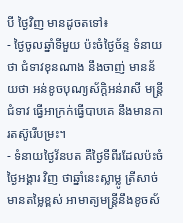បី ថ្ងៃវិញ មានដូចតទៅ៖
- ថ្ងៃចូលឆ្នាំទីមួយ ប៉ះចំថ្ងៃច័ន្ទ ទំនាយថា ជំទាវខុនណាង នឹងចាញ់ មានន័យថា អន់ខូចបុណ្យស័ក្តិអន់រាសី មន្ត្រី ជំទាវ ធ្វើអាក្រក់ធ្វើបាបគេ នឹងមានការតស៊ូរើបម្រះ។
- ទំនាយថ្ងៃវ័នបត គឺថ្ងៃទីពីរដែលប៉ះចំថ្ងៃអង្គារ វិញ ថាឆ្នាំនេះស្លាម្លូ ត្រីសាច់មានតម្លៃខ្ពស់ អាមាត្យមន្ត្រីនឹងខូចស័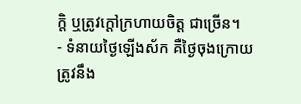ក្ដិ ឬត្រូវក្តៅក្រហាយចិត្ត ជាច្រើន។
- ទំនាយថ្ងៃឡើងស័ក គឺថ្ងៃចុងក្រោយ ត្រូវនឹង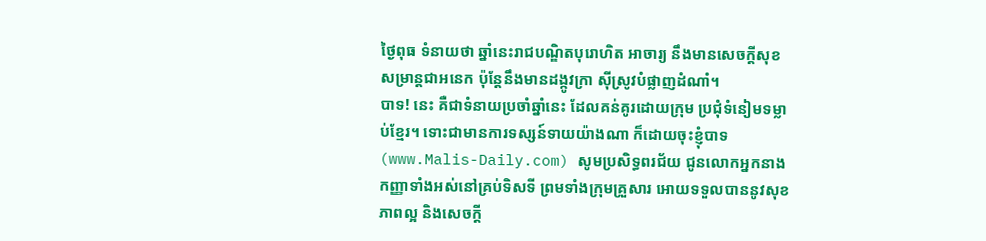ថ្ងៃពុធ ទំនាយថា ឆ្នាំនេះរាជបណ្ឌិតបុរោហិត អាចារ្យ នឹងមានសេចក្តីសុខសម្រាន្តជាអនេក ប៉ុន្តែនឹងមានដង្កូវក្រា ស៊ីស្រូវបំផ្លាញដំណាំ។
បាទ! នេះ គឺជាទំនាយប្រចាំឆ្នាំនេះ ដែលគន់គូរដោយក្រុម ប្រជុំទំនៀមទម្លាប់ខ្មែរ។ ទោះជាមានការទស្សន៍ទាយយ៉ាងណា ក៏ដោយចុះខ្ញុំបាទ (www.Malis-Daily.com) សូមប្រសិទ្ធពរជ័យ ជូនលោកអ្នកនាងកញ្ញាទាំងអស់នៅគ្រប់ទិសទី ព្រមទាំងក្រុមគ្រួសារ អោយទទួលបាននូវសុខភាពល្អ និងសេចក្តី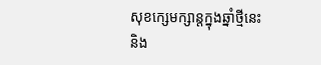សុខក្សេមក្សាន្តក្នុងឆ្នាំថ្មីនេះ និង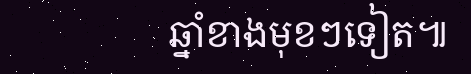ឆ្នាំខាងមុខៗទៀត៕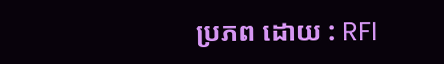ប្រភព ដោយ : RFI